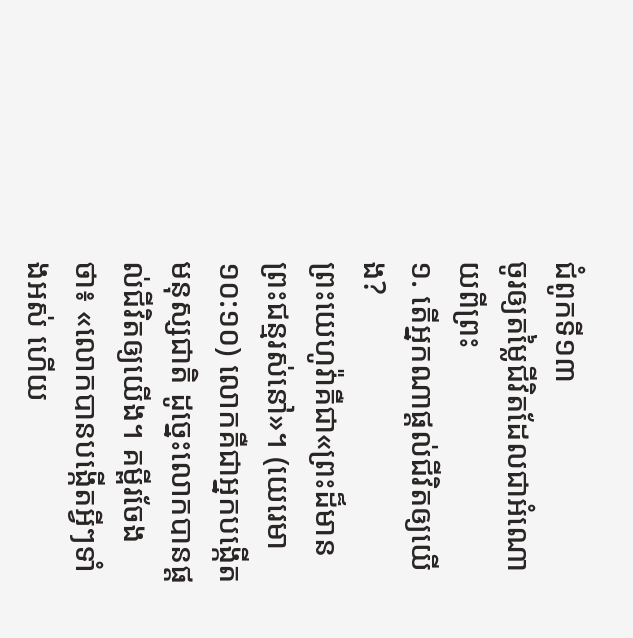ជំពូកទី១៣
ចូរឲ្យតម្លៃជីវិតដែលជាអំណោយពីព្រះ
១. តើអ្នកណាផ្ដល់ជីវិតឲ្យយើង?
ព្រះយេហូវ៉ាគឺជា«ព្រះដ៏មានព្រះជន្មរស់នៅ»។ (យេរេមា ១០:១០) លោកគឺជាអ្នកបង្កើតមនុស្សជាតិ ដូច្នេះលោកបានផ្ដល់ជីវិតឲ្យយើង។ គម្ពីរចែងថា៖ «លោកបានបង្កើតអ្វីៗទាំងអស់ ហើយ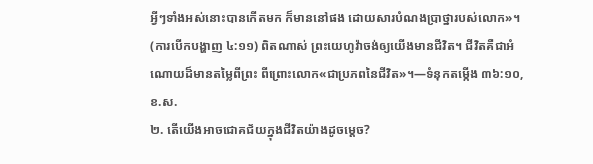អ្វីៗទាំងអស់នោះបានកើតមក ក៏មាននៅផង ដោយសារបំណងប្រាថ្នារបស់លោក»។ (ការបើកបង្ហាញ ៤:១១) ពិតណាស់ ព្រះយេហូវ៉ាចង់ឲ្យយើងមានជីវិត។ ជីវិតគឺជាអំណោយដ៏មានតម្លៃពីព្រះ ពីព្រោះលោក«ជាប្រភពនៃជីវិត»។—ទំនុកតម្កើង ៣៦:១០, ខ.ស.
២. តើយើងអាចជោគជ័យក្នុងជីវិតយ៉ាងដូចម្ដេច?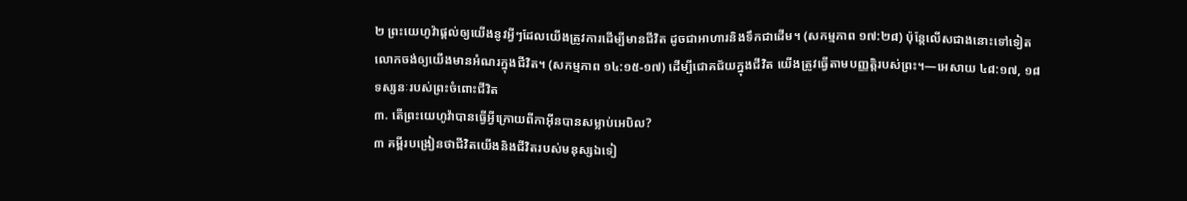២ ព្រះយេហូវ៉ាផ្ដល់ឲ្យយើងនូវអ្វីៗដែលយើងត្រូវការដើម្បីមានជីវិត ដូចជាអាហារនិងទឹកជាដើម។ (សកម្មភាព ១៧:២៨) ប៉ុន្តែលើសជាងនោះទៅទៀត លោកចង់ឲ្យយើងមានអំណរក្នុងជីវិត។ (សកម្មភាព ១៤:១៥-១៧) ដើម្បីជោគជ័យក្នុងជីវិត យើងត្រូវធ្វើតាមបញ្ញត្ដិរបស់ព្រះ។—អេសាយ ៤៨:១៧, ១៨
ទស្សនៈរបស់ព្រះចំពោះជីវិត
៣. តើព្រះយេហូវ៉ាបានធ្វើអ្វីក្រោយពីកាអ៊ីនបានសម្លាប់អេបិល?
៣ គម្ពីរបង្រៀនថាជីវិតយើងនិងជីវិតរបស់មនុស្សឯទៀ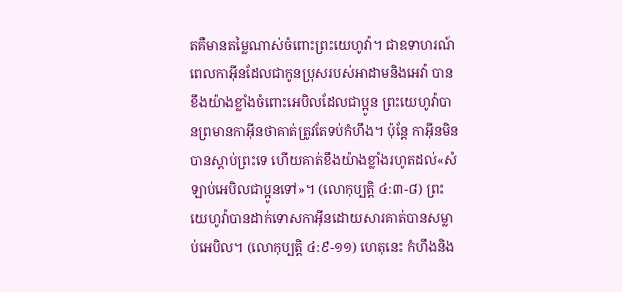តគឺមានតម្លៃណាស់ចំពោះព្រះយេហូវ៉ា។ ជាឧទាហរណ៍ ពេលកាអ៊ីនដែលជាកូនប្រុសរបស់អាដាមនិងអេវ៉ា បានខឹងយ៉ាងខ្លាំងចំពោះអេបិលដែលជាប្អូន ព្រះយេហូវ៉ាបានព្រមានកាអ៊ីនថាគាត់ត្រូវតែទប់កំហឹង។ ប៉ុន្តែ កាអ៊ីនមិនបានស្ដាប់ព្រះទេ ហើយគាត់ខឹងយ៉ាងខ្លាំងរហូតដល់«សំឡាប់អេបិលជាប្អូនទៅ»។ (លោកុប្បត្តិ ៤:៣-៨) ព្រះយេហូវ៉ាបានដាក់ទោសកាអ៊ីនដោយសារគាត់បានសម្លាប់អេបិល។ (លោកុប្បត្តិ ៤:៩-១១) ហេតុនេះ កំហឹងនិង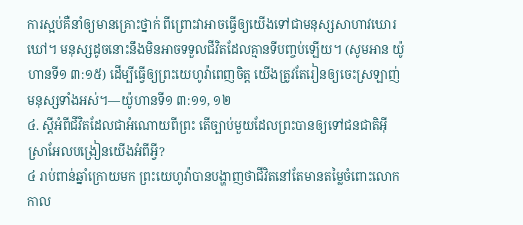ការស្អប់គឺនាំឲ្យមានគ្រោះថ្នាក់ ពីព្រោះវាអាចធ្វើឲ្យយើងទៅជាមនុស្សសាហាវឃោរឃៅ។ មនុស្សដូចនោះនឹងមិនអាចទទួលជីវិតដែលគ្មានទីបញ្ចប់ឡើយ។ (សូមអាន យ៉ូហានទី១ ៣:១៥) ដើម្បីធ្វើឲ្យព្រះយេហូវ៉ាពេញចិត្ត យើងត្រូវតែរៀនឲ្យចេះស្រឡាញ់មនុស្សទាំងអស់។—យ៉ូហានទី១ ៣:១១, ១២
៤. ស្តីអំពីជីវិតដែលជាអំណោយពីព្រះ តើច្បាប់មួយដែលព្រះបានឲ្យទៅជនជាតិអ៊ីស្រាអែលបង្រៀនយើងអំពីអ្វី?
៤ រាប់ពាន់ឆ្នាំក្រោយមក ព្រះយេហូវ៉ាបានបង្ហាញថាជីវិតនៅតែមានតម្លៃចំពោះលោក កាល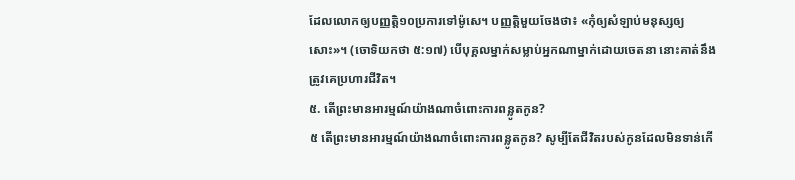ដែលលោកឲ្យបញ្ញត្ដិ១០ប្រការទៅម៉ូសេ។ បញ្ញត្ដិមួយចែងថា៖ «កុំឲ្យសំឡាប់មនុស្សឲ្យសោះ»។ (ចោទិយកថា ៥:១៧) បើបុគ្គលម្នាក់សម្លាប់អ្នកណាម្នាក់ដោយចេតនា នោះគាត់នឹងត្រូវគេប្រហារជីវិត។
៥. តើព្រះមានអារម្មណ៍យ៉ាងណាចំពោះការពន្លូតកូន?
៥ តើព្រះមានអារម្មណ៍យ៉ាងណាចំពោះការពន្លូតកូន? សូម្បីតែជីវិតរបស់កូនដែលមិនទាន់កើ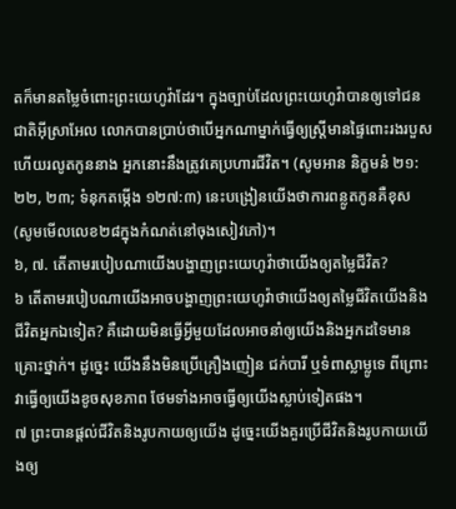តក៏មានតម្លៃចំពោះព្រះយេហូវ៉ាដែរ។ ក្នុងច្បាប់ដែលព្រះយេហូវ៉ាបានឲ្យទៅជនជាតិអ៊ីស្រាអែល លោកបានប្រាប់ថាបើអ្នកណាម្នាក់ធ្វើឲ្យស្ត្រីមានផ្ទៃពោះរងរបួស ហើយរលូតកូននាង អ្នកនោះនឹងត្រូវគេប្រហារជីវិត។ (សូមអាន និក្ខមនំ ២១:២២, ២៣; ទំនុកតម្កើង ១២៧:៣) នេះបង្រៀនយើងថាការពន្លូតកូនគឺខុស (សូមមើលលេខ២៨ក្នុងកំណត់នៅចុងសៀវភៅ)។
៦, ៧. តើតាមរបៀបណាយើងបង្ហាញព្រះយេហូវ៉ាថាយើងឲ្យតម្លៃជីវិត?
៦ តើតាមរបៀបណាយើងអាចបង្ហាញព្រះយេហូវ៉ាថាយើងឲ្យតម្លៃជីវិតយើងនិងជីវិតអ្នកឯទៀត? គឺដោយមិនធ្វើអ្វីមួយដែលអាចនាំឲ្យយើងនិងអ្នកដទៃមានគ្រោះថ្នាក់។ ដូច្នេះ យើងនឹងមិនប្រើគ្រឿងញៀន ជក់បារី ឬទំពាស្លាម្លូទេ ពីព្រោះវាធ្វើឲ្យយើងខូចសុខភាព ថែមទាំងអាចធ្វើឲ្យយើងស្លាប់ទៀតផង។
៧ ព្រះបានផ្ដល់ជីវិតនិងរូបកាយឲ្យយើង ដូច្នេះយើងគួរប្រើជីវិតនិងរូបកាយយើងឲ្យ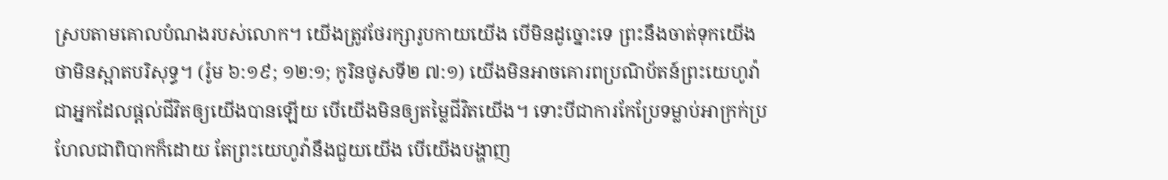ស្របតាមគោលបំណងរបស់លោក។ យើងត្រូវថែរក្សារូបកាយយើង បើមិនដូច្នោះទេ ព្រះនឹងចាត់ទុកយើងថាមិនស្អាតបរិសុទ្ធ។ (រ៉ូម ៦:១៩; ១២:១; កូរិនថូសទី២ ៧:១) យើងមិនអាចគោរពប្រណិប័តន៍ព្រះយេហូវ៉ាជាអ្នកដែលផ្ដល់ជីវិតឲ្យយើងបានឡើយ បើយើងមិនឲ្យតម្លៃជីវិតយើង។ ទោះបីជាការកែប្រែទម្លាប់អាក្រក់ប្រហែលជាពិបាកក៏ដោយ តែព្រះយេហូវ៉ានឹងជួយយើង បើយើងបង្ហាញ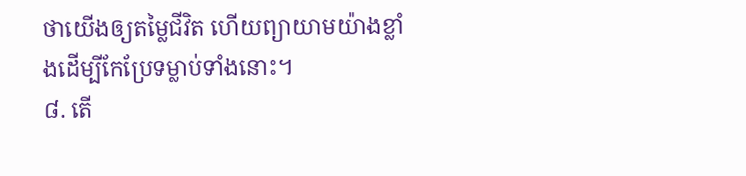ថាយើងឲ្យតម្លៃជីវិត ហើយព្យាយាមយ៉ាងខ្លាំងដើម្បីកែប្រែទម្លាប់ទាំងនោះ។
៨. តើ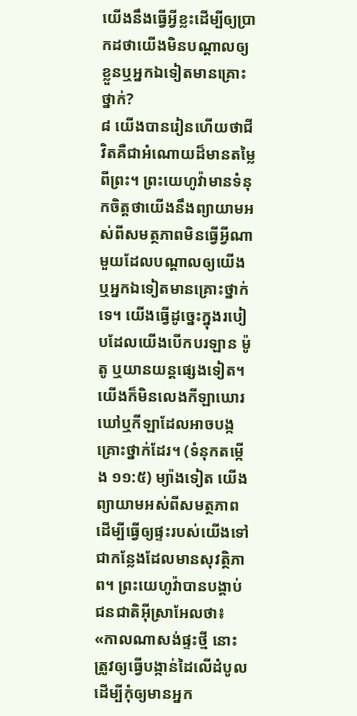យើងនឹងធ្វើអ្វីខ្លះដើម្បីឲ្យប្រាកដថាយើងមិនបណ្ដាលឲ្យខ្លួនឬអ្នកឯទៀតមានគ្រោះថ្នាក់?
៨ យើងបានរៀនហើយថាជីវិតគឺជាអំណោយដ៏មានតម្លៃពីព្រះ។ ព្រះយេហូវ៉ាមានទំនុកចិត្តថាយើងនឹងព្យាយាមអស់ពីសមត្ថភាពមិនធ្វើអ្វីណាមួយដែលបណ្ដាលឲ្យយើង ឬអ្នកឯទៀតមានគ្រោះថ្នាក់ទេ។ យើងធ្វើដូច្នេះក្នុងរបៀបដែលយើងបើកបរឡាន ម៉ូតូ ឬយានយន្តផ្សេងទៀត។ យើងក៏មិនលេងកីឡាឃោរឃៅឬកីឡាដែលអាចបង្កគ្រោះថ្នាក់ដែរ។ (ទំនុកតម្កើង ១១:៥) ម្យ៉ាងទៀត យើងព្យាយាមអស់ពីសមត្ថភាពដើម្បីធ្វើឲ្យផ្ទះរបស់យើងទៅជាកន្លែងដែលមានសុវត្ថិភាព។ ព្រះយេហូវ៉ាបានបង្គាប់ជនជាតិអ៊ីស្រាអែលថា៖ «កាលណាសង់ផ្ទះថ្មី នោះត្រូវឲ្យធ្វើបង្កាន់ដៃលើដំបូល ដើម្បីកុំឲ្យមានអ្នក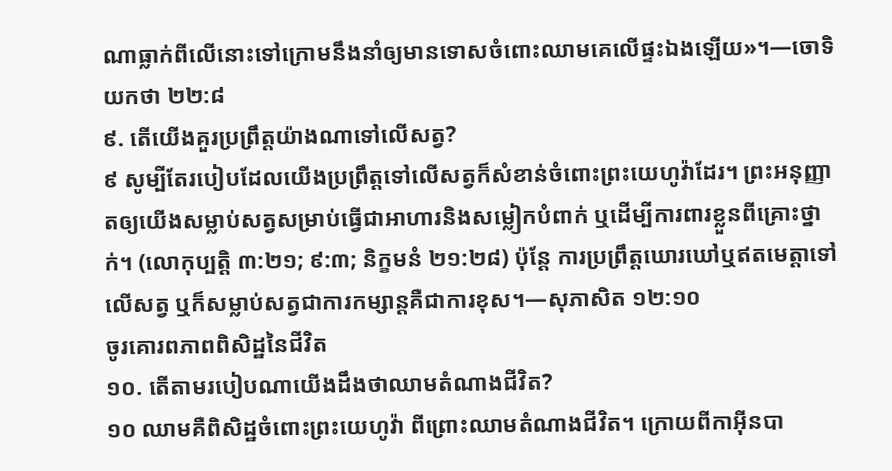ណាធ្លាក់ពីលើនោះទៅក្រោមនឹងនាំឲ្យមានទោសចំពោះឈាមគេលើផ្ទះឯងឡើយ»។—ចោទិយកថា ២២:៨
៩. តើយើងគួរប្រព្រឹត្តយ៉ាងណាទៅលើសត្វ?
៩ សូម្បីតែរបៀបដែលយើងប្រព្រឹត្តទៅលើសត្វក៏សំខាន់ចំពោះព្រះយេហូវ៉ាដែរ។ ព្រះអនុញ្ញាតឲ្យយើងសម្លាប់សត្វសម្រាប់ធ្វើជាអាហារនិងសម្លៀកបំពាក់ ឬដើម្បីការពារខ្លួនពីគ្រោះថ្នាក់។ (លោកុប្បត្តិ ៣:២១; ៩:៣; និក្ខមនំ ២១:២៨) ប៉ុន្តែ ការប្រព្រឹត្តឃោរឃៅឬឥតមេត្ដាទៅលើសត្វ ឬក៏សម្លាប់សត្វជាការកម្សាន្តគឺជាការខុស។—សុភាសិត ១២:១០
ចូរគោរពភាពពិសិដ្ឋនៃជីវិត
១០. តើតាមរបៀបណាយើងដឹងថាឈាមតំណាងជីវិត?
១០ ឈាមគឺពិសិដ្ឋចំពោះព្រះយេហូវ៉ា ពីព្រោះឈាមតំណាងជីវិត។ ក្រោយពីកាអ៊ីនបា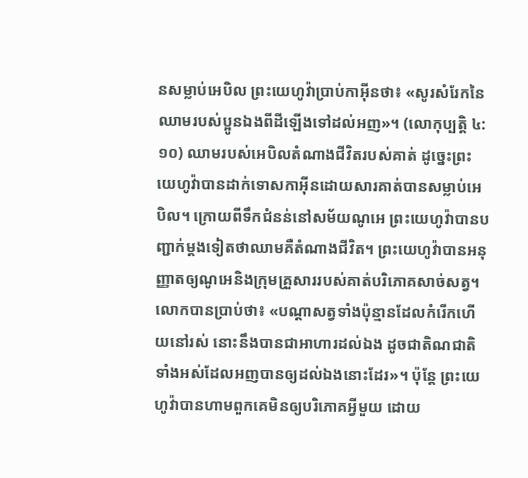នសម្លាប់អេបិល ព្រះយេហូវ៉ាប្រាប់កាអ៊ីនថា៖ «សូរសំរែកនៃឈាមរបស់ប្អូនឯងពីដីឡើងទៅដល់អញ»។ (លោកុប្បត្តិ ៤:១០) ឈាមរបស់អេបិលតំណាងជីវិតរបស់គាត់ ដូច្នេះព្រះយេហូវ៉ាបានដាក់ទោសកាអ៊ីនដោយសារគាត់បានសម្លាប់អេបិល។ ក្រោយពីទឹកជំនន់នៅសម័យណូអេ ព្រះយេហូវ៉ាបានបញ្ជាក់ម្ដងទៀតថាឈាមគឺតំណាងជីវិត។ ព្រះយេហូវ៉ាបានអនុញ្ញាតឲ្យណូអេនិងក្រុមគ្រួសាររបស់គាត់បរិភោគសាច់សត្វ។ លោកបានប្រាប់ថា៖ «បណ្ដាសត្វទាំងប៉ុន្មានដែលកំរើកហើយនៅរស់ នោះនឹងបានជាអាហារដល់ឯង ដូចជាតិណជាតិទាំងអស់ដែលអញបានឲ្យដល់ឯងនោះដែរ»។ ប៉ុន្តែ ព្រះយេហូវ៉ាបានហាមពួកគេមិនឲ្យបរិភោគអ្វីមួយ ដោយ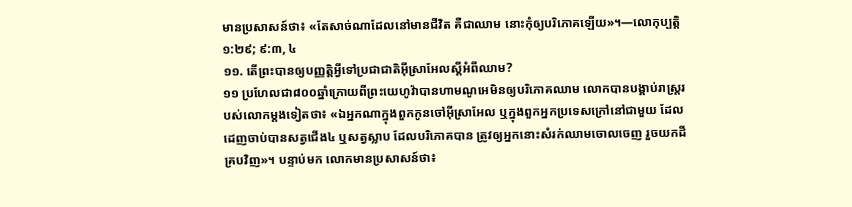មានប្រសាសន៍ថា៖ «តែសាច់ណាដែលនៅមានជីវិត គឺជាឈាម នោះកុំឲ្យបរិភោគឡើយ»។—លោកុប្បត្តិ ១:២៩; ៩:៣, ៤
១១. តើព្រះបានឲ្យបញ្ញត្ដិអ្វីទៅប្រជាជាតិអ៊ីស្រាអែលស្តីអំពីឈាម?
១១ ប្រហែលជា៨០០ឆ្នាំក្រោយពីព្រះយេហូវ៉ាបានហាមណូអេមិនឲ្យបរិភោគឈាម លោកបានបង្គាប់រាស្ត្ររបស់លោកម្ដងទៀតថា៖ «ឯអ្នកណាក្នុងពួកកូនចៅអ៊ីស្រាអែល ឬក្នុងពួកអ្នកប្រទេសក្រៅនៅជាមួយ ដែលដេញចាប់បានសត្វជើង៤ ឬសត្វស្លាប ដែលបរិភោគបាន ត្រូវឲ្យអ្នកនោះសំរក់ឈាមចោលចេញ រួចយកដីគ្របវិញ»។ បន្ទាប់មក លោកមានប្រសាសន៍ថា៖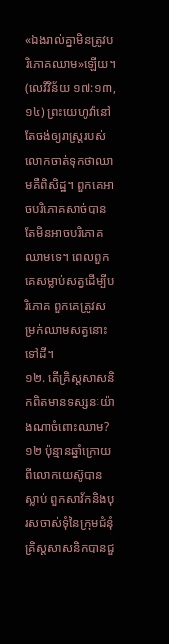«ឯងរាល់គ្នាមិនត្រូវបរិភោគឈាម»ឡើយ។ (លេវីវិន័យ ១៧:១៣, ១៤) ព្រះយេហូវ៉ានៅតែចង់ឲ្យរាស្ត្ររបស់លោកចាត់ទុកថាឈាមគឺពិសិដ្ឋ។ ពួកគេអាចបរិភោគសាច់បាន តែមិនអាចបរិភោគឈាមទេ។ ពេលពួកគេសម្លាប់សត្វដើម្បីបរិភោគ ពួកគេត្រូវសម្រក់ឈាមសត្វនោះទៅដី។
១២. តើគ្រិស្តសាសនិកពិតមានទស្សនៈយ៉ាងណាចំពោះឈាម?
១២ ប៉ុន្មានឆ្នាំក្រោយពីលោកយេស៊ូបានស្លាប់ ពួកសាវ័កនិងបុរសចាស់ទុំនៃក្រុមជំនុំគ្រិស្តសាសនិកបានជួ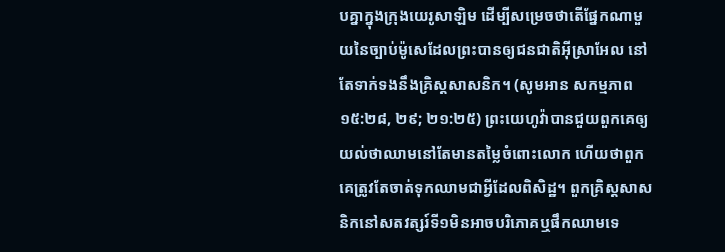បគ្នាក្នុងក្រុងយេរូសាឡិម ដើម្បីសម្រេចថាតើផ្នែកណាមួយនៃច្បាប់ម៉ូសេដែលព្រះបានឲ្យជនជាតិអ៊ីស្រាអែល នៅតែទាក់ទងនឹងគ្រិស្តសាសនិក។ (សូមអាន សកម្មភាព ១៥:២៨, ២៩; ២១:២៥) ព្រះយេហូវ៉ាបានជួយពួកគេឲ្យយល់ថាឈាមនៅតែមានតម្លៃចំពោះលោក ហើយថាពួកគេត្រូវតែចាត់ទុកឈាមជាអ្វីដែលពិសិដ្ឋ។ ពួកគ្រិស្តសាសនិកនៅសតវត្សរ៍ទី១មិនអាចបរិភោគឬផឹកឈាមទេ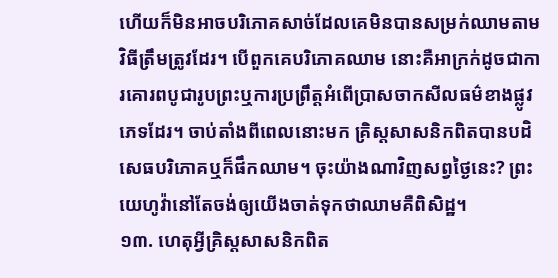ហើយក៏មិនអាចបរិភោគសាច់ដែលគេមិនបានសម្រក់ឈាមតាមវិធីត្រឹមត្រូវដែរ។ បើពួកគេបរិភោគឈាម នោះគឺអាក្រក់ដូចជាការគោរពបូជារូបព្រះឬការប្រព្រឹត្តអំពើប្រាសចាកសីលធម៌ខាងផ្លូវភេទដែរ។ ចាប់តាំងពីពេលនោះមក គ្រិស្តសាសនិកពិតបានបដិសេធបរិភោគឬក៏ផឹកឈាម។ ចុះយ៉ាងណាវិញសព្វថ្ងៃនេះ? ព្រះយេហូវ៉ានៅតែចង់ឲ្យយើងចាត់ទុកថាឈាមគឺពិសិដ្ឋ។
១៣. ហេតុអ្វីគ្រិស្តសាសនិកពិត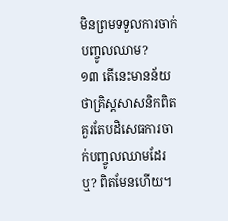មិនព្រមទទួលការចាក់បញ្ចូលឈាម?
១៣ តើនេះមានន័យថាគ្រិស្តសាសនិកពិតគួរតែបដិសេធការចាក់បញ្ចូលឈាមដែរឬ? ពិតមែនហើយ។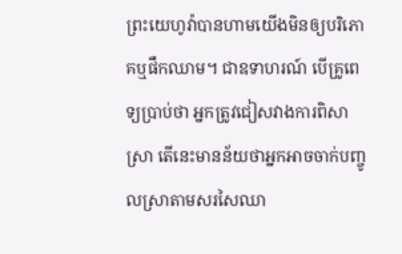ព្រះយេហូវ៉ាបានហាមយើងមិនឲ្យបរិភោគឬផឹកឈាម។ ជាឧទាហរណ៍ បើគ្រូពេទ្យប្រាប់ថា អ្នកត្រូវជៀសវាងការពិសាស្រា តើនេះមានន័យថាអ្នកអាចចាក់បញ្ចូលស្រាតាមសរសៃឈា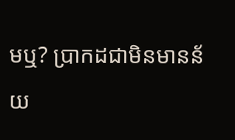មឬ? ប្រាកដជាមិនមានន័យ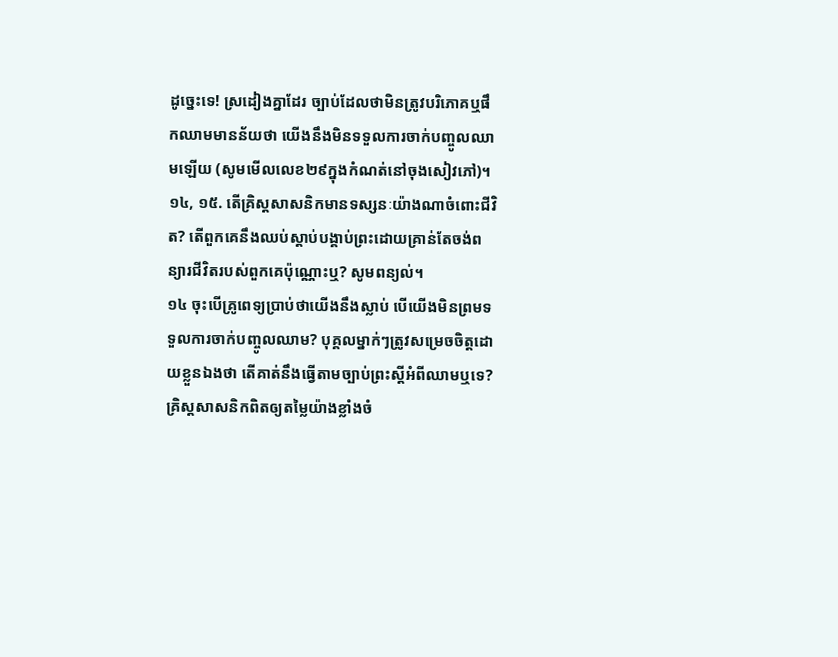ដូច្នេះទេ! ស្រដៀងគ្នាដែរ ច្បាប់ដែលថាមិនត្រូវបរិភោគឬផឹកឈាមមានន័យថា យើងនឹងមិនទទួលការចាក់បញ្ចូលឈាមឡើយ (សូមមើលលេខ២៩ក្នុងកំណត់នៅចុងសៀវភៅ)។
១៤, ១៥. តើគ្រិស្តសាសនិកមានទស្សនៈយ៉ាងណាចំពោះជីវិត? តើពួកគេនឹងឈប់ស្ដាប់បង្គាប់ព្រះដោយគ្រាន់តែចង់ពន្យារជីវិតរបស់ពួកគេប៉ុណ្ណោះឬ? សូមពន្យល់។
១៤ ចុះបើគ្រូពេទ្យប្រាប់ថាយើងនឹងស្លាប់ បើយើងមិនព្រមទទួលការចាក់បញ្ចូលឈាម? បុគ្គលម្នាក់ៗត្រូវសម្រេចចិត្តដោយខ្លួនឯងថា តើគាត់នឹងធ្វើតាមច្បាប់ព្រះស្តីអំពីឈាមឬទេ? គ្រិស្តសាសនិកពិតឲ្យតម្លៃយ៉ាងខ្លាំងចំ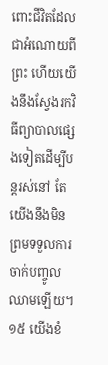ពោះជីវិតដែលជាអំណោយពីព្រះ ហើយយើងនឹងស្វែងរកវិធីព្យាបាលផ្សេងទៀតដើម្បីបន្តរស់នៅ តែយើងនឹងមិនព្រមទទួលការចាក់បញ្ចូលឈាមឡើយ។
១៥ យើងខំ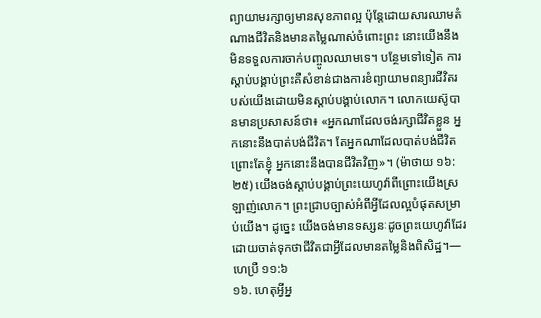ព្យាយាមរក្សាឲ្យមានសុខភាពល្អ ប៉ុន្តែដោយសារឈាមតំណាងជីវិតនិងមានតម្លៃណាស់ចំពោះព្រះ នោះយើងនឹងមិនទទួលការចាក់បញ្ចូលឈាមទេ។ បន្ថែមទៅទៀត ការស្ដាប់បង្គាប់ព្រះគឺសំខាន់ជាងការខំព្យាយាមពន្យារជីវិតរបស់យើងដោយមិនស្ដាប់បង្គាប់លោក។ លោកយេស៊ូបានមានប្រសាសន៍ថា៖ «អ្នកណាដែលចង់រក្សាជីវិតខ្លួន អ្នកនោះនឹងបាត់បង់ជីវិត។ តែអ្នកណាដែលបាត់បង់ជីវិតព្រោះតែខ្ញុំ អ្នកនោះនឹងបានជីវិតវិញ»។ (ម៉ាថាយ ១៦:២៥) យើងចង់ស្ដាប់បង្គាប់ព្រះយេហូវ៉ាពីព្រោះយើងស្រឡាញ់លោក។ ព្រះជ្រាបច្បាស់អំពីអ្វីដែលល្អបំផុតសម្រាប់យើង។ ដូច្នេះ យើងចង់មានទស្សនៈដូចព្រះយេហូវ៉ាដែរដោយចាត់ទុកថាជីវិតជាអ្វីដែលមានតម្លៃនិងពិសិដ្ឋ។—ហេប្រឺ ១១:៦
១៦. ហេតុអ្វីអ្ន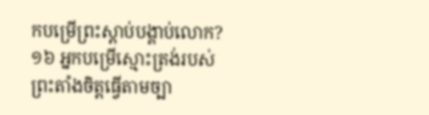កបម្រើព្រះស្ដាប់បង្គាប់លោក?
១៦ អ្នកបម្រើស្មោះត្រង់របស់ព្រះតាំងចិត្តធ្វើតាមច្បា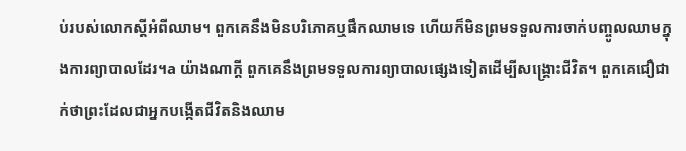ប់របស់លោកស្តីអំពីឈាម។ ពួកគេនឹងមិនបរិភោគឬផឹកឈាមទេ ហើយក៏មិនព្រមទទួលការចាក់បញ្ចូលឈាមក្នុងការព្យាបាលដែរ។a យ៉ាងណាក្ដី ពួកគេនឹងព្រមទទួលការព្យាបាលផ្សេងទៀតដើម្បីសង្គ្រោះជីវិត។ ពួកគេជឿជាក់ថាព្រះដែលជាអ្នកបង្កើតជីវិតនិងឈាម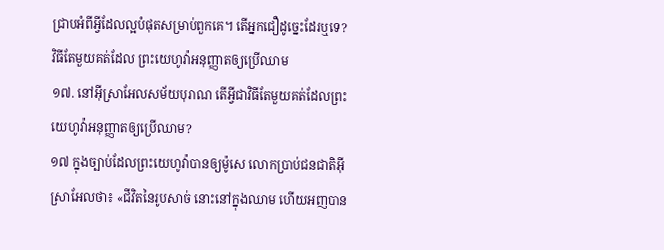ជ្រាបអំពីអ្វីដែលល្អបំផុតសម្រាប់ពួកគេ។ តើអ្នកជឿដូច្នេះដែរឬទេ?
វិធីតែមួយគត់ដែល ព្រះយេហូវ៉ាអនុញ្ញាតឲ្យប្រើឈាម
១៧. នៅអ៊ីស្រាអែលសម័យបុរាណ តើអ្វីជាវិធីតែមួយគត់ដែលព្រះយេហូវ៉ាអនុញ្ញាតឲ្យប្រើឈាម?
១៧ ក្នុងច្បាប់ដែលព្រះយេហូវ៉ាបានឲ្យម៉ូសេ លោកប្រាប់ជនជាតិអ៊ីស្រាអែលថា៖ «ជីវិតនៃរូបសាច់ នោះនៅក្នុងឈាម ហើយអញបាន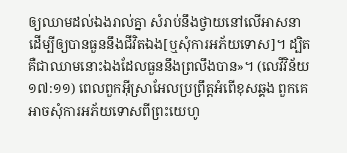ឲ្យឈាមដល់ឯងរាល់គ្នា សំរាប់នឹងថ្វាយនៅលើអាសនា ដើម្បីឲ្យបានធួននឹងជីវិតឯង[ឬសុំការអភ័យទោស]។ ដ្បិតគឺជាឈាមនោះឯងដែលធួននឹងព្រលឹងបាន»។ (លេវីវិន័យ ១៧:១១) ពេលពួកអ៊ីស្រាអែលប្រព្រឹត្តអំពើខុសឆ្គង ពួកគេអាចសុំការអភ័យទោសពីព្រះយេហូ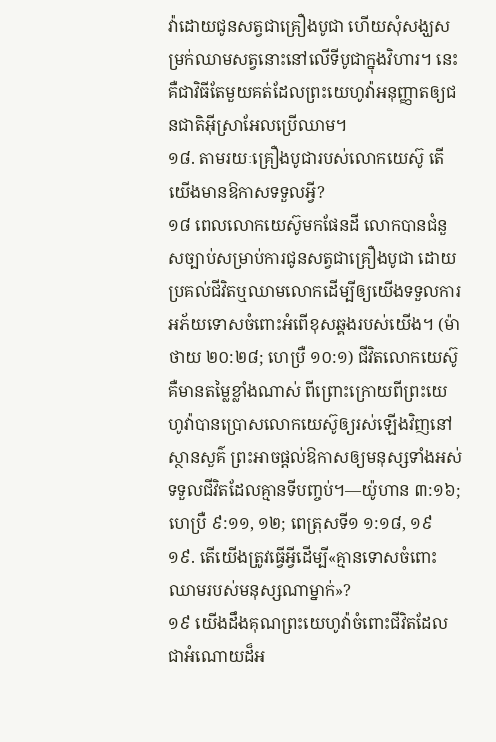វ៉ាដោយជូនសត្វជាគ្រឿងបូជា ហើយសុំសង្ឃសម្រក់ឈាមសត្វនោះនៅលើទីបូជាក្នុងវិហារ។ នេះគឺជាវិធីតែមួយគត់ដែលព្រះយេហូវ៉ាអនុញ្ញាតឲ្យជនជាតិអ៊ីស្រាអែលប្រើឈាម។
១៨. តាមរយៈគ្រឿងបូជារបស់លោកយេស៊ូ តើយើងមានឱកាសទទួលអ្វី?
១៨ ពេលលោកយេស៊ូមកផែនដី លោកបានជំនួសច្បាប់សម្រាប់ការជូនសត្វជាគ្រឿងបូជា ដោយប្រគល់ជីវិតឬឈាមលោកដើម្បីឲ្យយើងទទួលការអភ័យទោសចំពោះអំពើខុសឆ្គងរបស់យើង។ (ម៉ាថាយ ២០:២៨; ហេប្រឺ ១០:១) ជីវិតលោកយេស៊ូគឺមានតម្លៃខ្លាំងណាស់ ពីព្រោះក្រោយពីព្រះយេហូវ៉ាបានប្រោសលោកយេស៊ូឲ្យរស់ឡើងវិញនៅស្ថានសួគ៌ ព្រះអាចផ្ដល់ឱកាសឲ្យមនុស្សទាំងអស់ទទួលជីវិតដែលគ្មានទីបញ្ចប់។—យ៉ូហាន ៣:១៦; ហេប្រឺ ៩:១១, ១២; ពេត្រុសទី១ ១:១៨, ១៩
១៩. តើយើងត្រូវធ្វើអ្វីដើម្បី«គ្មានទោសចំពោះឈាមរបស់មនុស្សណាម្នាក់»?
១៩ យើងដឹងគុណព្រះយេហូវ៉ាចំពោះជីវិតដែលជាអំណោយដ៏អ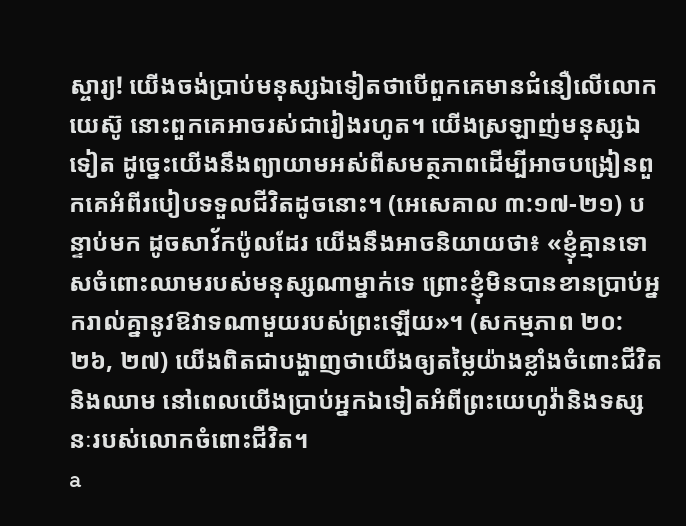ស្ចារ្យ! យើងចង់ប្រាប់មនុស្សឯទៀតថាបើពួកគេមានជំនឿលើលោកយេស៊ូ នោះពួកគេអាចរស់ជារៀងរហូត។ យើងស្រឡាញ់មនុស្សឯទៀត ដូច្នេះយើងនឹងព្យាយាមអស់ពីសមត្ថភាពដើម្បីអាចបង្រៀនពួកគេអំពីរបៀបទទួលជីវិតដូចនោះ។ (អេសេគាល ៣:១៧-២១) បន្ទាប់មក ដូចសាវ័កប៉ូលដែរ យើងនឹងអាចនិយាយថា៖ «ខ្ញុំគ្មានទោសចំពោះឈាមរបស់មនុស្សណាម្នាក់ទេ ព្រោះខ្ញុំមិនបានខានប្រាប់អ្នករាល់គ្នានូវឱវាទណាមួយរបស់ព្រះឡើយ»។ (សកម្មភាព ២០:២៦, ២៧) យើងពិតជាបង្ហាញថាយើងឲ្យតម្លៃយ៉ាងខ្លាំងចំពោះជីវិតនិងឈាម នៅពេលយើងប្រាប់អ្នកឯទៀតអំពីព្រះយេហូវ៉ានិងទស្សនៈរបស់លោកចំពោះជីវិត។
a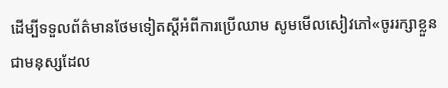ដើម្បីទទួលព័ត៌មានថែមទៀតស្តីអំពីការប្រើឈាម សូមមើលសៀវភៅ«ចូររក្សាខ្លួនជាមនុស្សដែល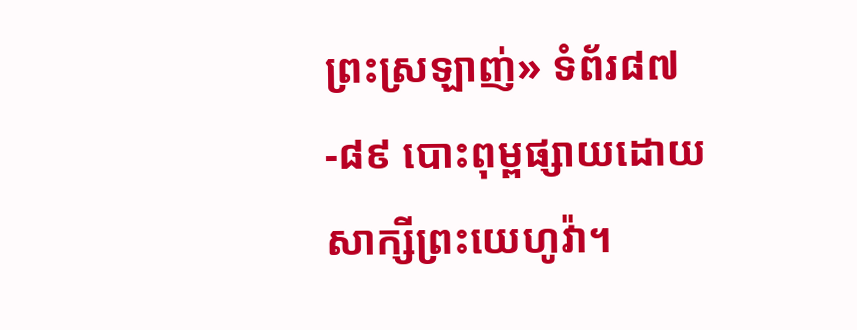ព្រះស្រឡាញ់» ទំព័រ៨៧-៨៩ បោះពុម្ពផ្សាយដោយសាក្សីព្រះយេហូវ៉ា។